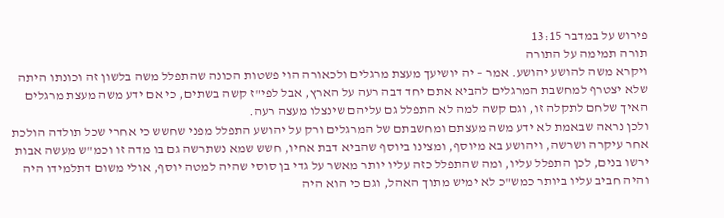פירוש על במדבר 13:15
תורה תמימה על התורה
ויקרא משה להושע יהושע. אמר – יה יושיעך מעצת מרגלים ולכאורה הוי פשטות הכונה שהתפלל משה בלשון זה וכונתו היתה שלא יצטרף למחשבת המרגלים להביא אתם יחד דבה רעה על הארץ, אבל לפי"ז קשה בשתים, כי אם ידע משה מעצת מרגלים האיך שלחם לתקלה זו, וגם קשה למה לא התפלל גם עליהם שינצלו מעצה רעה.
ולכן נראה שבאמת לא ידע משה מעצתם ומחשבתם של המרגלים ורק על יהושע התפלל מפני שחשש כי אחרי שכל תולדה הולכת אחר עיקרה ושרשה, ויהושע בא מיוסף, ומצינו ביוסף שהביא דבת אחיו, חשש שמא נשתרשה גם בו מדה זו וכמ"ש מעשה אבות ירשו בנים, לכן התפלל עליו, ומה שהתפלל כזה עליו יותר מאשר על גדי בן סוסי שהיה למטה יוסף, אולי משום דתלמידו היה והיה חביב עליו ביותר כמש"כ לא ימיש מתוך האהל, וגם כי הוא היה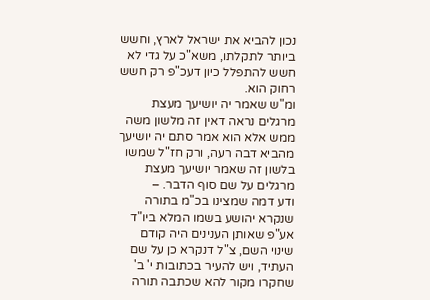נכון להביא את ישראל לארץ, וחשש ביותר לתקלתו, משא"כ על גדי לא חשש להתפלל כיון דעכ"פ רק חשש רחוק הוא.
ומ"ש שאמר יה יושיעך מעצת מרגלים נראה דאין זה מלשון משה ממש אלא הוא אמר סתם יה יושיעך מהביא דבה רעה, ורק חז"ל שמשו בלשון זה שאמר יושיעך מעצת מרגלים על שם סוף הדבר. –
ודע דמה שמצינו בכ"מ בתורה שנקרא יהושע בשמו המלא ביו"ד אע"פ שאותן הענינים היה קודם שינוי השם, צ"ל דנקרא כן על שם העתיד, ויש להעיר בכתובות י' ב' שחקרו מקור להא שכתבה תורה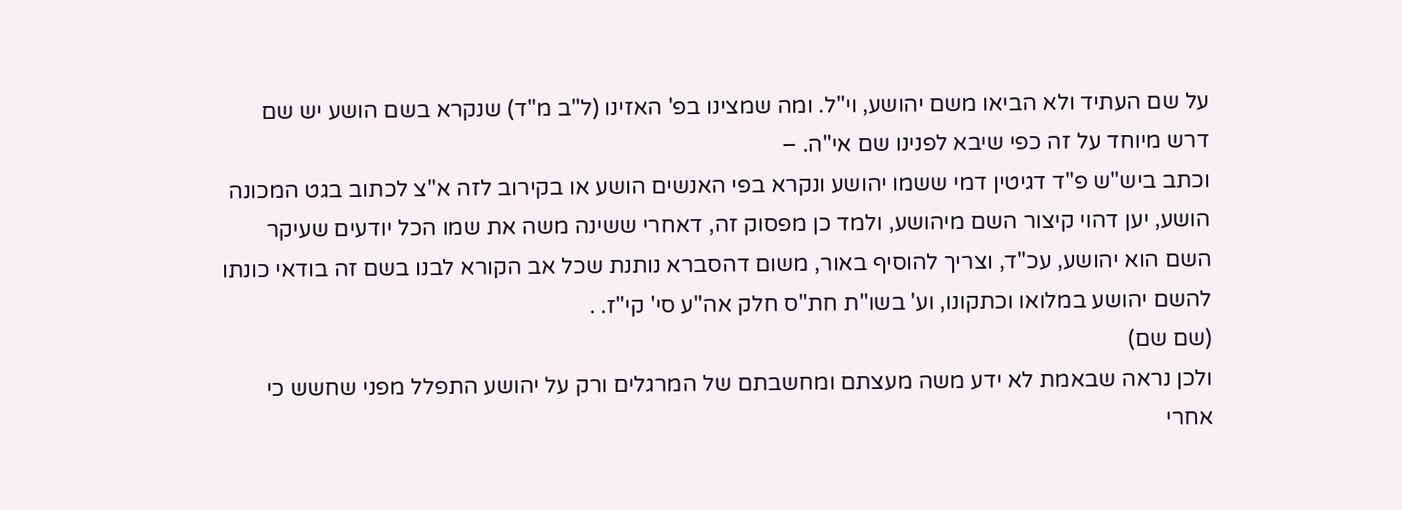על שם העתיד ולא הביאו משם יהושע, וי"ל. ומה שמצינו בפ' האזינו (ל"ב מ"ד) שנקרא בשם הושע יש שם דרש מיוחד על זה כפי שיבא לפנינו שם אי"ה. –
וכתב ביש"ש פ"ד דגיטין דמי ששמו יהושע ונקרא בפי האנשים הושע או בקירוב לזה א"צ לכתוב בגט המכונה הושע, יען דהוי קיצור השם מיהושע, ולמד כן מפסוק זה, דאחרי ששינה משה את שמו הכל יודעים שעיקר השם הוא יהושע, עכ"ד, וצריך להוסיף באור, משום דהסברא נותנת שכל אב הקורא לבנו בשם זה בודאי כונתו להשם יהושע במלואו וכתקונו, וע' בשו"ת חת"ס חלק אה"ע סי' קי"ז. .
(שם שם)
ולכן נראה שבאמת לא ידע משה מעצתם ומחשבתם של המרגלים ורק על יהושע התפלל מפני שחשש כי אחרי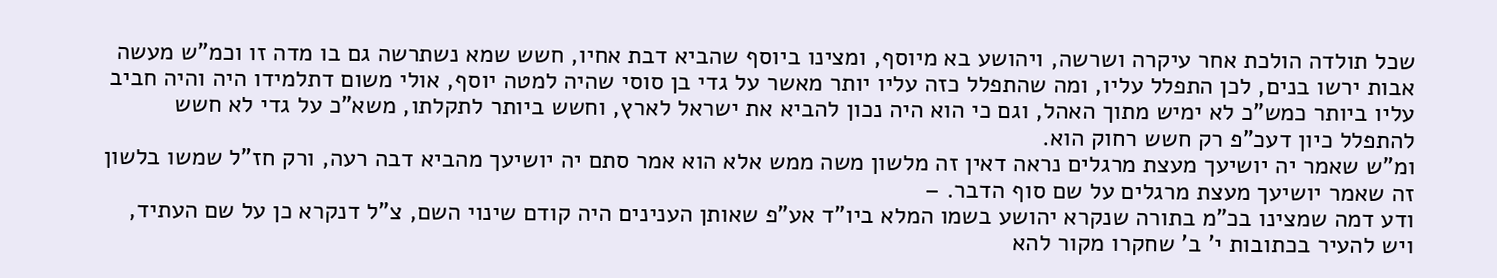שכל תולדה הולכת אחר עיקרה ושרשה, ויהושע בא מיוסף, ומצינו ביוסף שהביא דבת אחיו, חשש שמא נשתרשה גם בו מדה זו וכמ"ש מעשה אבות ירשו בנים, לכן התפלל עליו, ומה שהתפלל כזה עליו יותר מאשר על גדי בן סוסי שהיה למטה יוסף, אולי משום דתלמידו היה והיה חביב עליו ביותר כמש"כ לא ימיש מתוך האהל, וגם כי הוא היה נכון להביא את ישראל לארץ, וחשש ביותר לתקלתו, משא"כ על גדי לא חשש להתפלל כיון דעכ"פ רק חשש רחוק הוא.
ומ"ש שאמר יה יושיעך מעצת מרגלים נראה דאין זה מלשון משה ממש אלא הוא אמר סתם יה יושיעך מהביא דבה רעה, ורק חז"ל שמשו בלשון זה שאמר יושיעך מעצת מרגלים על שם סוף הדבר. –
ודע דמה שמצינו בכ"מ בתורה שנקרא יהושע בשמו המלא ביו"ד אע"פ שאותן הענינים היה קודם שינוי השם, צ"ל דנקרא כן על שם העתיד, ויש להעיר בכתובות י' ב' שחקרו מקור להא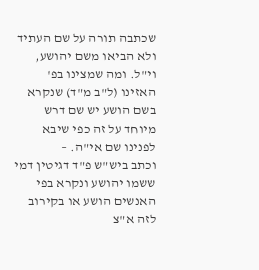שכתבה תורה על שם העתיד ולא הביאו משם יהושע, וי"ל. ומה שמצינו בפ' האזינו (ל"ב מ"ד) שנקרא בשם הושע יש שם דרש מיוחד על זה כפי שיבא לפנינו שם אי"ה. –
וכתב ביש"ש פ"ד דגיטין דמי ששמו יהושע ונקרא בפי האנשים הושע או בקירוב לזה א"צ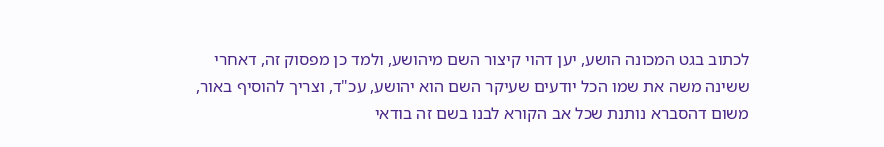לכתוב בגט המכונה הושע, יען דהוי קיצור השם מיהושע, ולמד כן מפסוק זה, דאחרי ששינה משה את שמו הכל יודעים שעיקר השם הוא יהושע, עכ"ד, וצריך להוסיף באור, משום דהסברא נותנת שכל אב הקורא לבנו בשם זה בודאי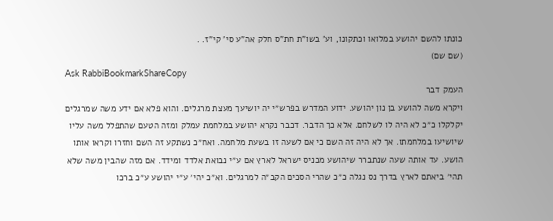כונתו להשם יהושע במלואו וכתקונו, וע' בשו"ת חת"ס חלק אה"ע סי' קי"ז. .
(שם שם)
Ask RabbiBookmarkShareCopy
העמק דבר
ויקרא משה להושע בן נון יהושע. ידוע המדרש בפרש״י יה יושיעך מעצת מרגלים. והוא פלא אם ידע משה שמרגלים יקלקלו כ״כ לא היה לו לשלחם. אלא כך הדבר. דכבר נקרא יהושע במלחמת עמלק ומזה הטעם שהתפלל משה עליו שיושיעו במלחמתו. אך לא היה זה השם כי אם לשעה זו בשעת מלחמה. ואח״כ נשתקע זה השם וחזרו וקראו אותו הושע. עד אותה שעה שנתברר שיהושע מכניס ישראל לארץ אם ע״י נבואת אלדד ומידד. אם מזה שהבין משה שלא תהי׳ ביאתם לארץ בדרך נס נגלה כ״כ שהרי הסכים הקב״ה למרגלים. וא״כ יהי׳ ע״י יהושע ע״כ ברכו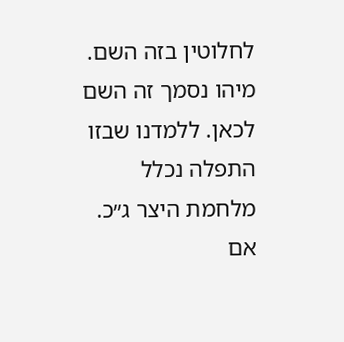לחלוטין בזה השם. מיהו נסמך זה השם לכאן. ללמדנו שבזו התפלה נכלל מלחמת היצר ג״כ. אם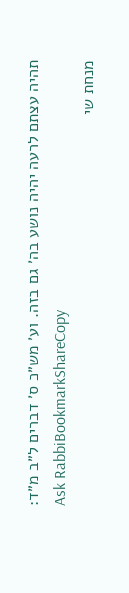תהיה עצתם לרעה יהיה נושע בה׳ גם בזה. וע׳ מש״כ ס׳ דברים ל״ב מ״ד:
Ask RabbiBookmarkShareCopy
מנחת שי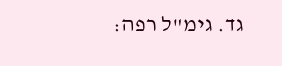גד. גימ"ל רפה: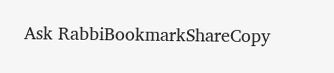Ask RabbiBookmarkShareCopy